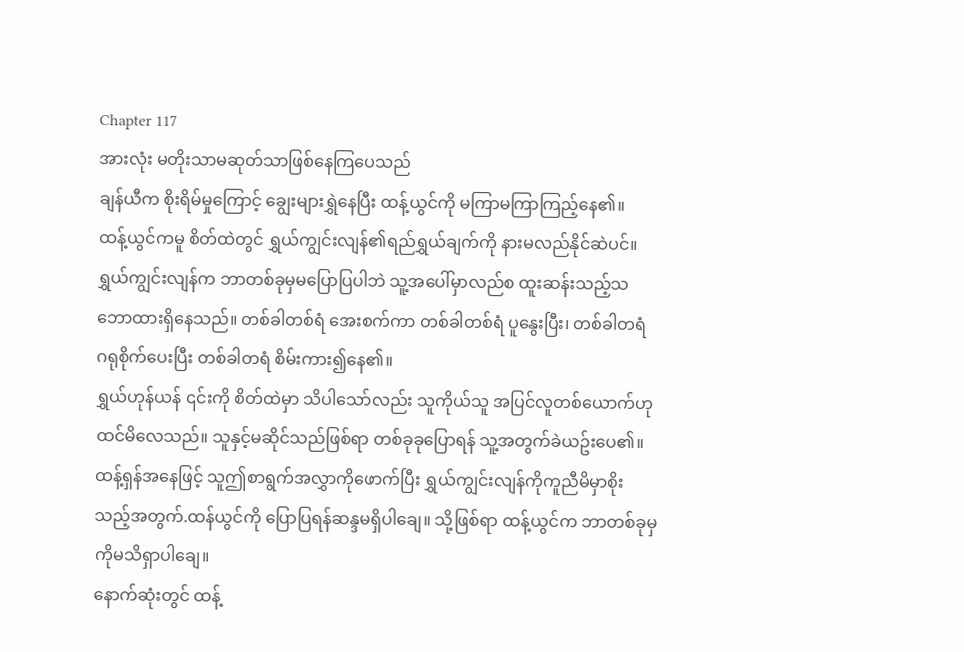Chapter 117
အားလုံး မတိုးသာမဆုတ်သာဖြစ်နေကြပေသည်
ချန်ယီက စိုးရိမ်မှုကြောင့် ချွေးများရွှဲနေပြီး ထန့်ယွင်ကို မကြာမကြာကြည့်နေ၏။
ထန့်ယွင်ကမူ စိတ်ထဲတွင် ရွှယ်ကျွင်းလျန်၏ရည်ရွှယ်ချက်ကို နားမလည်နိုင်ဆဲပင်။ ရွှယ်ကျွင်းလျန်က ဘာတစ်ခုမှမပြောပြပါဘဲ သူ့အပေါ်မှာလည်စ ထူးဆန်းသည့်သဘောထားရှိနေသည်။ တစ်ခါတစ်ရံ အေးစက်ကာ တစ်ခါတစ်ရံ ပူနွေးပြီး၊ တစ်ခါတရံ ဂရုစိုက်ပေးပြီး တစ်ခါတရံ စိမ်းကား၍နေ၏။
ရွှယ်ဟုန်ယန် ၎င်းကို စိတ်ထဲမှာ သိပါသော်လည်း သူကိုယ်သူ အပြင်လူတစ်ယောက်ဟုထင်မိလေသည်။ သူနှင့်မဆိုင်သည်ဖြစ်ရာ တစ်ခုခုပြောရန် သူ့အတွက်ခဲယဥ်းပေ၏။
ထန့်ရှန်အနေဖြင့် သူဤစာရွက်အလွှာကိုဖောက်ပြီး ရွှယ်ကျွင်းလျန်ကိုကူညီမိမှာစိုးသည့်အတွက်.ထန်ယွင်ကို ပြောပြရန်ဆန္ဒမရှိပါချေ။ သို့ဖြစ်ရာ ထန့်ယွင်က ဘာတစ်ခုမှကိုမသိရှာပါချေ။
နောက်ဆုံးတွင် ထန့်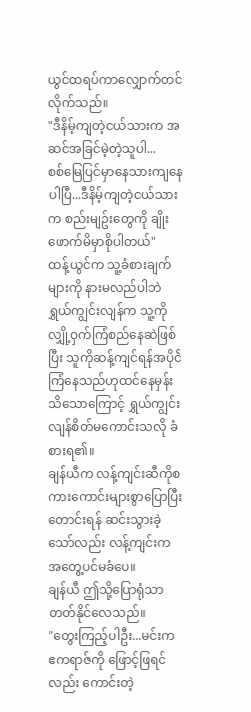ယွင်ထရပ်ကာလျှောက်တင်လိုက်သည်။
"ဒီနိမ့်ကျတဲ့ငယ်သားက အဆင်အခြင်မဲ့တဲ့သူပါ...
စစ်မြေပြင်မှာနေသားကျနေပါပြီ...ဒီနိမ့်ကျတဲ့ငယ်သားက စည်းမျဥ်းတွေကို ချိုးဖောက်မိမှာစိုပါတယ်"
ထန့်ယွင်က သူ့ခံစားချက်များကို နားမလည်ပါဘဲ
ရွှယ်ကျွင်းလျန်က သူ့ကို လျှို့ဝှက်ကြံစည်နေဆဲဖြစ်ပြီး သူကိုဆန့်ကျင်ရန်အပိုင်ဲကြံနေသည်ဟုထင်နေမှန်း သိသောကြောင့် ရွှယ်ကျွင်းလျန်စိတ်မကောင်းသလို ခံစားရ၏။
ချန်ယီက လန့်ကျင်းဆီကိုစကားကောင်းများစွာပြောပြီးတောင်းရန် ဆင်းသွားခဲ့သော်လည်း လန့်ကျင်းက အတွေ့ပင်မခံပေ။
ချန်ယီ ဤသို့ပြောရုံသာတတ်နိုင်လေသည်။
"တွေးကြည့်ပါဦး...မင်းက ဧကရာဇ်ကို ဖြောင့်ဖြရင်လည်း ကောင်းတဲ့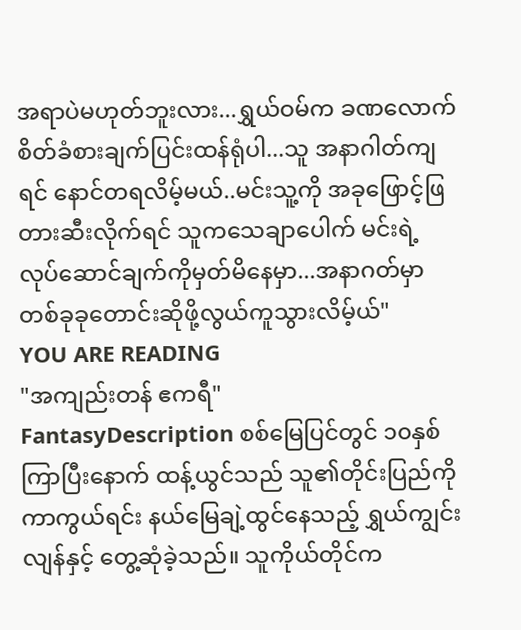အရာပဲမဟုတ်ဘူးလား...ရွှယ်ဝမ်က ခဏလောက်စိတ်ခံစားချက်ပြင်းထန်ရုံပါ...သူ အနာဂါတ်ကျရင် နောင်တရလိမ့်မယ်..မင်းသူ့ကို အခုဖြောင့်ဖြတားဆီးလိုက်ရင် သူကသေချာပေါက် မင်းရဲ့ လုပ်ဆောင်ချက်ကိုမှတ်မိနေမှာ...အနာဂတ်မှာ တစ်ခုခုတောင်းဆိုဖို့လွယ်ကူသွားလိမ့်ယ်"
YOU ARE READING
"အကျည်းတန် ဧကရီ"
FantasyDescription စစ်မြေပြင်တွင် ၁၀နှစ်ကြာပြီးနောက် ထန့်ယွင်သည် သူ၏တိုင်းပြည်ကိုကာကွယ်ရင်း နယ်မြေချဲ့ထွင်နေသည့် ရွှယ်ကျွင်းလျန်နှင့် တွေ့ဆုံခဲ့သည်။ သူကိုယ်တိုင်က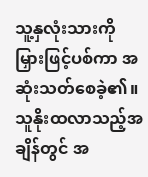သူ့နှလုံးသားကို မြှားဖြင့်ပစ်ကာ အဆုံးသတ်စေခဲ့၏။သူနိုးထလာသည့်အချိန်တွင် အ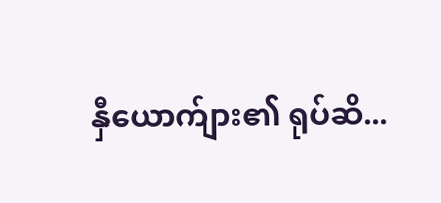နှီယောက်ျား၏ ရုပ်ဆိ...